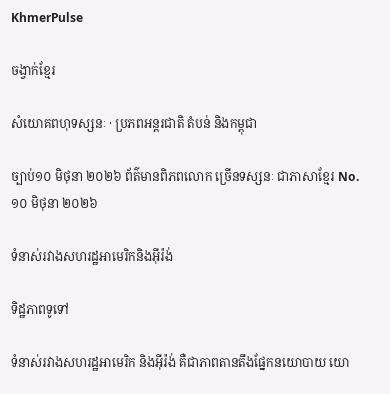KhmerPulse

ចង្វាក់ខ្មែរ

សំយោគពហុទស្សនៈ · ប្រភពអន្តរជាតិ តំបន់ និងកម្ពុជា

ច្បាប់១០ មិថុនា ២០២៦ ព័ត៌មានពិភពលោក ច្រើនទស្សនៈ ជាភាសាខ្មែរ No. ១០ មិថុនា ២០២៦

ទំនាស់រវាងសហរដ្ឋអាមេរិកនិងអ៊ីរ៉ង់

ទិដ្ឋភាពទូទៅ

ទំនាស់រវាងសហរដ្ឋអាមេរិក និងអ៊ីរ៉ង់ គឺជាភាពតានតឹងផ្នែកនយោបាយ យោ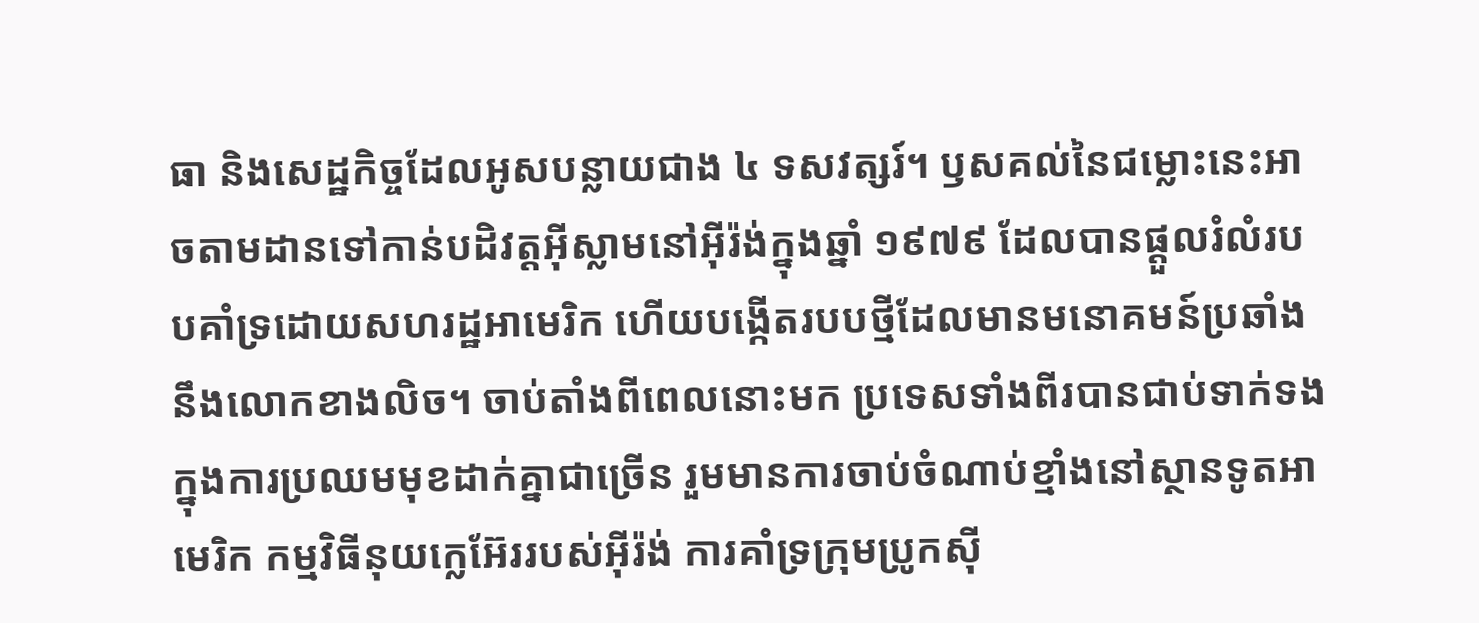ធា និងសេដ្ឋកិច្ចដែលអូសបន្លាយជាង ៤ ទសវត្សរ៍។ ឫសគល់នៃជម្លោះនេះអាចតាមដានទៅកាន់បដិវត្តអ៊ីស្លាមនៅអ៊ីរ៉ង់ក្នុងឆ្នាំ ១៩៧៩ ដែលបានផ្តួលរំលំរបបគាំទ្រដោយសហរដ្ឋអាមេរិក ហើយបង្កើតរបបថ្មីដែលមានមនោគមន៍ប្រឆាំងនឹងលោកខាងលិច។ ចាប់តាំងពីពេលនោះមក ប្រទេសទាំងពីរបានជាប់ទាក់ទងក្នុងការប្រឈមមុខដាក់គ្នាជាច្រើន រួមមានការចាប់ចំណាប់ខ្មាំងនៅស្ថានទូតអាមេរិក កម្មវិធីនុយក្លេអ៊ែររបស់អ៊ីរ៉ង់ ការគាំទ្រក្រុមប្រូកស៊ី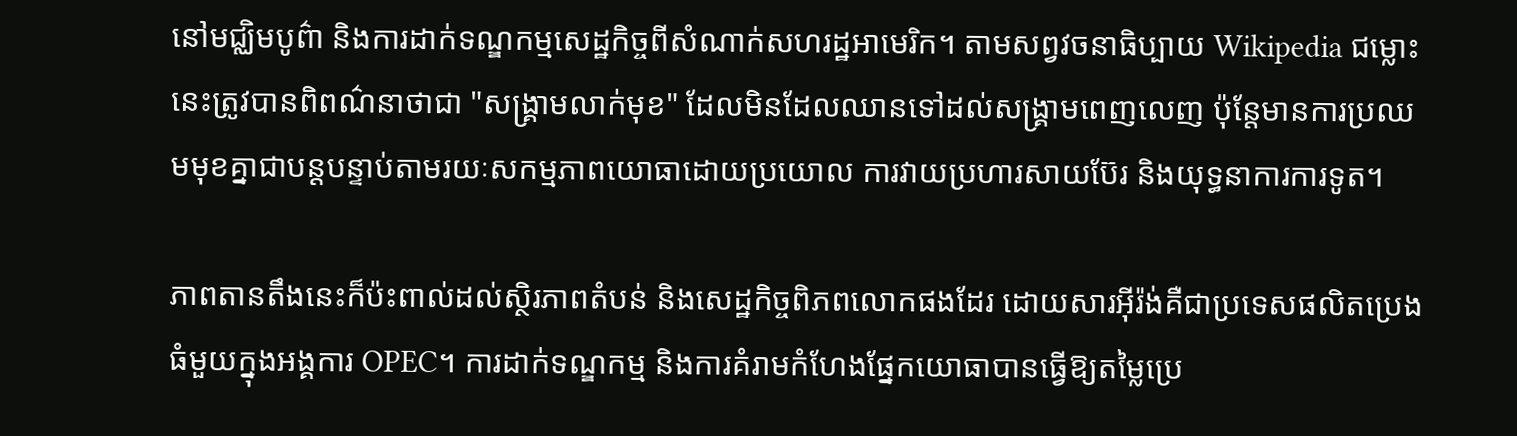នៅមជ្ឈិមបូព៌ា និងការដាក់ទណ្ឌកម្មសេដ្ឋកិច្ចពីសំណាក់សហរដ្ឋអាមេរិក។ តាមសព្វវចនាធិប្បាយ Wikipedia ជម្លោះនេះត្រូវបានពិពណ៌នាថាជា "សង្គ្រាមលាក់មុខ" ដែលមិនដែលឈានទៅដល់សង្គ្រាមពេញលេញ ប៉ុន្តែមានការប្រឈមមុខគ្នាជាបន្តបន្ទាប់តាមរយៈសកម្មភាពយោធាដោយប្រយោល ការវាយប្រហារសាយប៊ែរ និងយុទ្ធនាការការទូត។

ភាពតានតឹងនេះក៏ប៉ះពាល់ដល់ស្ថិរភាពតំបន់ និងសេដ្ឋកិច្ចពិភពលោកផងដែរ ដោយសារអ៊ីរ៉ង់គឺជាប្រទេសផលិតប្រេងធំមួយក្នុងអង្គការ OPEC។ ការដាក់ទណ្ឌកម្ម និងការគំរាមកំហែងផ្នែកយោធាបានធ្វើឱ្យតម្លៃប្រេ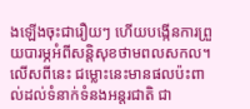ងឡើងចុះជារឿយៗ ហើយបង្កើនការព្រួយបារម្ភអំពីសន្តិសុខថាមពលសកល។ លើសពីនេះ ជម្លោះនេះមានផលប៉ះពាល់ដល់ទំនាក់ទំនងអន្តរជាតិ ជា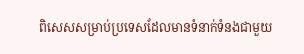ពិសេសសម្រាប់ប្រទេសដែលមានទំនាក់ទំនងជាមួយ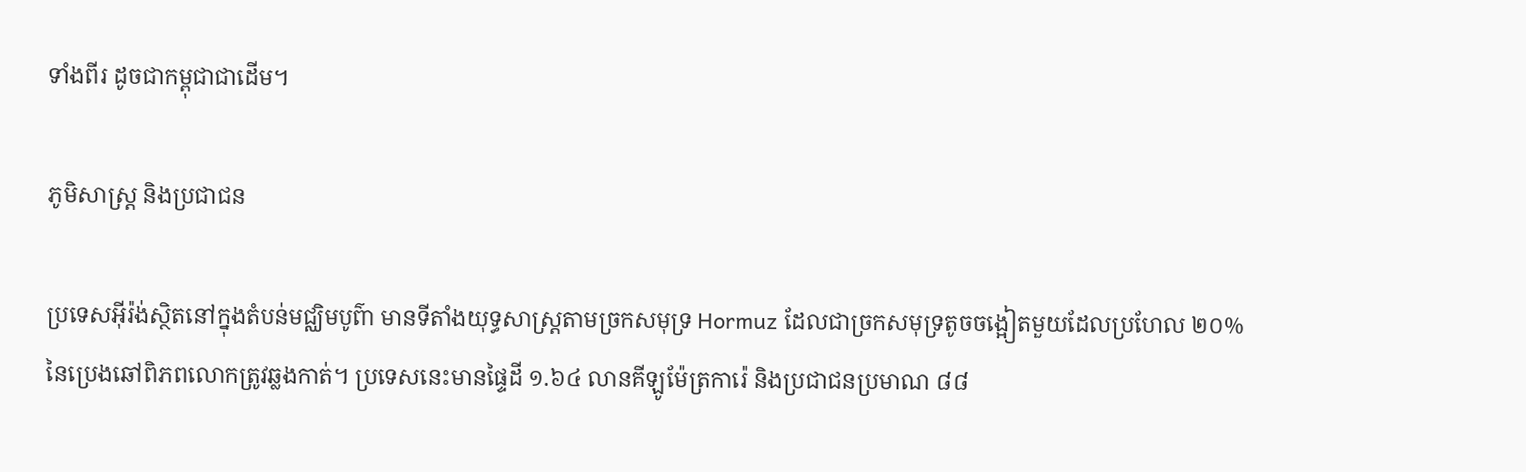ទាំងពីរ ដូចជាកម្ពុជាជាដើម។

ភូមិសាស្ត្រ និងប្រជាជន

ប្រទេសអ៊ីរ៉ង់ស្ថិតនៅក្នុងតំបន់មជ្ឈិមបូព៌ា មានទីតាំងយុទ្ធសាស្ត្រតាមច្រកសមុទ្រ Hormuz ដែលជាច្រកសមុទ្រតូចចង្អៀតមួយដែលប្រហែល ២០% នៃប្រេងឆៅពិភពលោកត្រូវឆ្លងកាត់។ ប្រទេសនេះមានផ្ទៃដី ១.៦៤ លានគីឡូម៉ែត្រការ៉េ និងប្រជាជនប្រមាណ ៨៨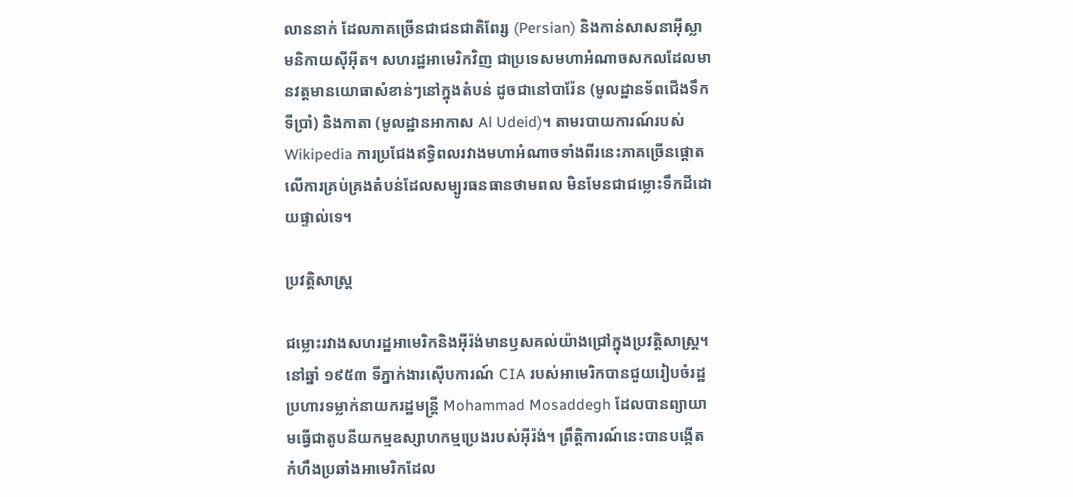លាននាក់ ដែលភាគច្រើនជាជនជាតិពែរ្ស (Persian) និងកាន់សាសនាអ៊ីស្លាមនិកាយស៊ីអ៊ីត។ សហរដ្ឋអាមេរិកវិញ ជាប្រទេសមហាអំណាចសកលដែលមានវត្តមានយោធាសំខាន់ៗនៅក្នុងតំបន់ ដូចជានៅបារ៉ែន (មូលដ្ឋានទ័ពជើងទឹកទីប្រាំ) និងកាតា (មូលដ្ឋានអាកាស Al Udeid)។ តាមរបាយការណ៍របស់ Wikipedia ការប្រជែងឥទ្ធិពលរវាងមហាអំណាចទាំងពីរនេះភាគច្រើនផ្តោតលើការគ្រប់គ្រងតំបន់ដែលសម្បូរធនធានថាមពល មិនមែនជាជម្លោះទឹកដីដោយផ្ទាល់ទេ។

ប្រវត្តិសាស្ត្រ

ជម្លោះរវាងសហរដ្ឋអាមេរិកនិងអ៊ីរ៉ង់មានឫសគល់យ៉ាងជ្រៅក្នុងប្រវត្តិសាស្ត្រ។ នៅឆ្នាំ ១៩៥៣ ទីភ្នាក់ងារស៊ើបការណ៍ CIA របស់អាមេរិកបានជួយរៀបចំរដ្ឋប្រហារទម្លាក់នាយករដ្ឋមន្ត្រី Mohammad Mosaddegh ដែលបានព្យាយាមធ្វើជាតូបនីយកម្មឧស្សាហកម្មប្រេងរបស់អ៊ីរ៉ង់។ ព្រឹត្តិការណ៍នេះបានបង្កើតកំហឹងប្រឆាំងអាមេរិកដែល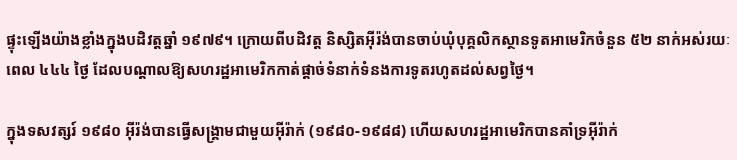ផ្ទុះឡើងយ៉ាងខ្លាំងក្នុងបដិវត្តឆ្នាំ ១៩៧៩។ ក្រោយពីបដិវត្ត និស្សិតអ៊ីរ៉ង់បានចាប់ឃុំបុគ្គលិកស្ថានទូតអាមេរិកចំនួន ៥២ នាក់អស់រយៈពេល ៤៤៤ ថ្ងៃ ដែលបណ្តាលឱ្យសហរដ្ឋអាមេរិកកាត់ផ្តាច់ទំនាក់ទំនងការទូតរហូតដល់សព្វថ្ងៃ។

ក្នុងទសវត្សរ៍ ១៩៨០ អ៊ីរ៉ង់បានធ្វើសង្គ្រាមជាមួយអ៊ីរ៉ាក់ (១៩៨០-១៩៨៨) ហើយសហរដ្ឋអាមេរិកបានគាំទ្រអ៊ីរ៉ាក់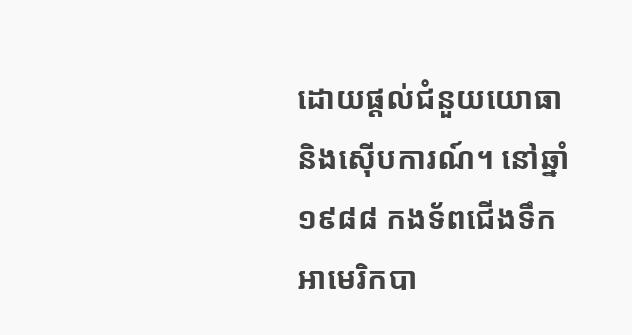ដោយផ្តល់ជំនួយយោធានិងស៊ើបការណ៍។ នៅឆ្នាំ ១៩៨៨ កងទ័ពជើងទឹកអាមេរិកបា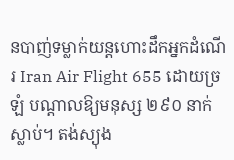នបាញ់ទម្លាក់យន្តហោះដឹកអ្នកដំណើរ Iran Air Flight 655 ដោយច្រឡំ បណ្តាលឱ្យមនុស្ស ២៩០ នាក់ស្លាប់។ តង់ស្យុង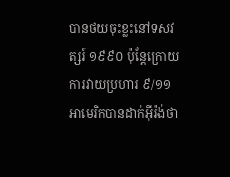បានថយចុះខ្លះនៅទសវត្សរ៍ ១៩៩០ ប៉ុន្តែក្រោយការវាយប្រហារ ៩/១១ អាមេរិកបានដាក់អ៊ីរ៉ង់ថា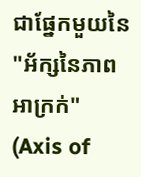ជាផ្នែកមួយនៃ "អ័ក្សនៃភាពអាក្រក់" (Axis of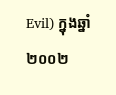Evil) ក្នុងឆ្នាំ ២០០២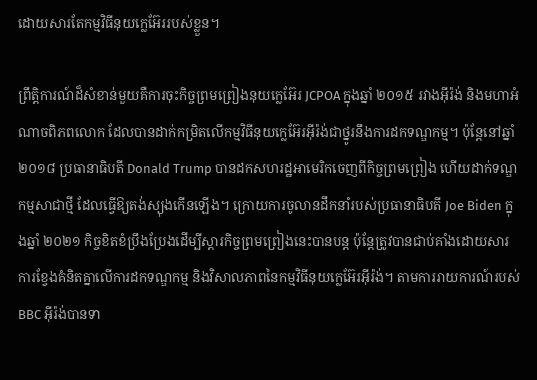ដោយសារតែកម្មវិធីនុយក្លេអ៊ែររបស់ខ្លួន។

ព្រឹត្តិការណ៍ដ៏សំខាន់មួយគឺការចុះកិច្ចព្រមព្រៀងនុយក្លេអ៊ែរ JCPOA ក្នុងឆ្នាំ ២០១៥ រវាងអ៊ីរ៉ង់ និងមហាអំណាចពិភពលោក ដែលបានដាក់កម្រិតលើកម្មវិធីនុយក្លេអ៊ែរអ៊ីរ៉ង់ជាថ្នូរនឹងការដកទណ្ឌកម្ម។ ប៉ុន្តែនៅឆ្នាំ ២០១៨ ប្រធានាធិបតី Donald Trump បានដកសហរដ្ឋអាមេរិកចេញពីកិច្ចព្រមព្រៀង ហើយដាក់ទណ្ឌកម្មសាជាថ្មី ដែលធ្វើឱ្យតង់ស្យុងកើនឡើង។ ក្រោយការចូលានដឹកនាំរបស់ប្រធានាធិបតី Joe Biden ក្នុងឆ្នាំ ២០២១ កិច្ចខិតខំប្រឹងប្រែងដើម្បីស្តារកិច្ចព្រមព្រៀងនេះបានបន្ត ប៉ុន្តែត្រូវបានជាប់គាំងដោយសារការខ្វែងគំនិតគ្នាលើការដកទណ្ឌកម្ម និងវិសាលភាពនៃកម្មវិធីនុយក្លេអ៊ែរអ៊ីរ៉ង់។ តាមការរាយការណ៍របស់ BBC អ៊ីរ៉ង់បានទា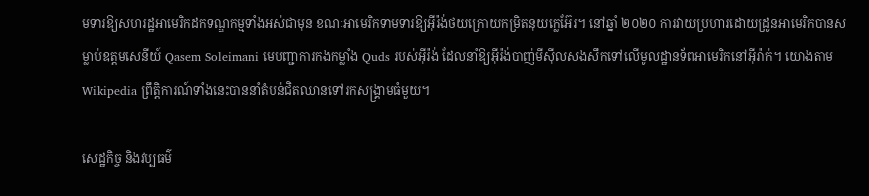មទារឱ្យសហរដ្ឋអាមេរិកដកទណ្ឌកម្មទាំងអស់ជាមុន ខណៈអាមេរិកទាមទារឱ្យអ៊ីរ៉ង់ថយក្រោយកម្រិតនុយក្លេអ៊ែរ។ នៅឆ្នាំ ២០២០ ការវាយប្រហារដោយដ្រូនអាមេរិកបានសម្លាប់ឧត្តមសេនីយ៍ Qasem Soleimani មេបញ្ជាការកងកម្លាំង Quds របស់អ៊ីរ៉ង់ ដែលនាំឱ្យអ៊ីរ៉ង់បាញ់មីស៊ីលសងសឹកទៅលើមូលដ្ឋានទ័ពអាមេរិកនៅអ៊ីរ៉ាក់។ យោងតាម Wikipedia ព្រឹត្តិការណ៍ទាំងនេះបាននាំតំបន់ជិតឈានទៅរកសង្គ្រាមធំមួយ។

សេដ្ឋកិច្ច និងវប្បធម៌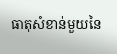ធាតុសំខាន់មួយនៃ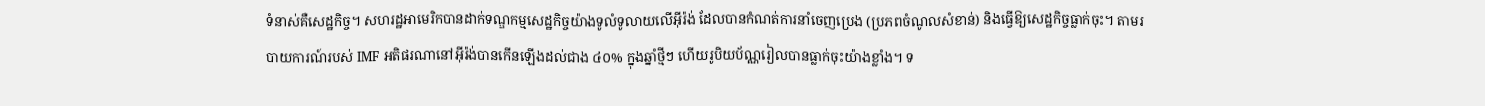ទំនាស់គឺសេដ្ឋកិច្ច។ សហរដ្ឋអាមេរិកបានដាក់ទណ្ឌកម្មសេដ្ឋកិច្ចយ៉ាងទូលំទូលាយលើអ៊ីរ៉ង់ ដែលបានកំណត់ការនាំចេញប្រេង (ប្រភពចំណូលសំខាន់) និងធ្វើឱ្យសេដ្ឋកិច្ចធ្លាក់ចុះ។ តាមរបាយការណ៍របស់ IMF អតិផរណានៅអ៊ីរ៉ង់បានកើនឡើងដល់ជាង ៤០% ក្នុងឆ្នាំថ្មីៗ ហើយរូបិយប័ណ្ណរៀលបានធ្លាក់ចុះយ៉ាងខ្លាំង។ ទ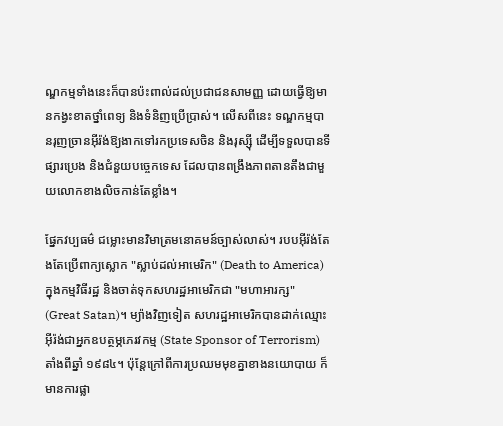ណ្ឌកម្មទាំងនេះក៏បានប៉ះពាល់ដល់ប្រជាជនសាមញ្ញ ដោយធ្វើឱ្យមានកង្វះខាតថ្នាំពេទ្យ និងទំនិញប្រើប្រាស់។ លើសពីនេះ ទណ្ឌកម្មបានរុញច្រានអ៊ីរ៉ង់ឱ្យងាកទៅរកប្រទេសចិន និងរុស្ស៊ី ដើម្បីទទួលបានទីផ្សារប្រេង និងជំនួយបច្ចេកទេស ដែលបានពង្រឹងភាពតានតឹងជាមួយលោកខាងលិចកាន់តែខ្លាំង។

ផ្នែកវប្បធម៌ ជម្លោះមានវិមាត្រមនោគមន៍ច្បាស់លាស់។ របបអ៊ីរ៉ង់តែងតែប្រើពាក្យស្លោក "ស្លាប់ដល់អាមេរិក" (Death to America) ក្នុងកម្មវិធីរដ្ឋ និងចាត់ទុកសហរដ្ឋអាមេរិកជា "មហាអារក្ស" (Great Satan)។ ម្យ៉ាងវិញទៀត សហរដ្ឋអាមេរិកបានដាក់ឈ្មោះអ៊ីរ៉ង់ជាអ្នកឧបត្ថម្ភភេរវកម្ម (State Sponsor of Terrorism) តាំងពីឆ្នាំ ១៩៨៤។ ប៉ុន្តែក្រៅពីការប្រឈមមុខគ្នាខាងនយោបាយ ក៏មានការផ្លា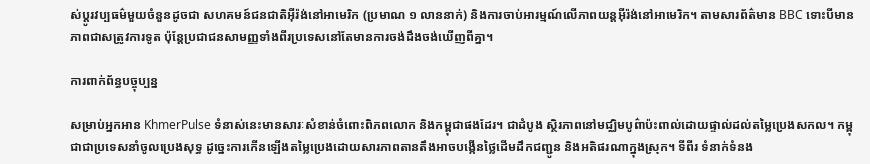ស់ប្តូរវប្បធម៌មួយចំនួនដូចជា សហគមន៍ជនជាតិអ៊ីរ៉ង់នៅអាមេរិក (ប្រមាណ ១ លាននាក់) និងការចាប់អារម្មណ៍លើភាពយន្តអ៊ីរ៉ង់នៅអាមេរិក។ តាមសារព័ត៌មាន BBC ទោះបីមានភាពជាសត្រូវការទូត ប៉ុន្តែប្រជាជនសាមញ្ញទាំងពីរប្រទេសនៅតែមានការចង់ដឹងចង់ឃើញពីគ្នា។

ការពាក់ព័ន្ធបច្ចុប្បន្ន

សម្រាប់អ្នកអាន KhmerPulse ទំនាស់នេះមានសារៈសំខាន់ចំពោះពិភពលោក និងកម្ពុជាផងដែរ។ ជាដំបូង ស្ថិរភាពនៅមជ្ឈិមបូព៌ាប៉ះពាល់ដោយផ្ទាល់ដល់តម្លៃប្រេងសកល។ កម្ពុជាជាប្រទេសនាំចូលប្រេងសុទ្ធ ដូច្នេះការកើនឡើងតម្លៃប្រេងដោយសារភាពតានតឹងអាចបង្កើនថ្លៃដើមដឹកជញ្ជូន និងអតិផរណាក្នុងស្រុក។ ទីពីរ ទំនាក់ទំនង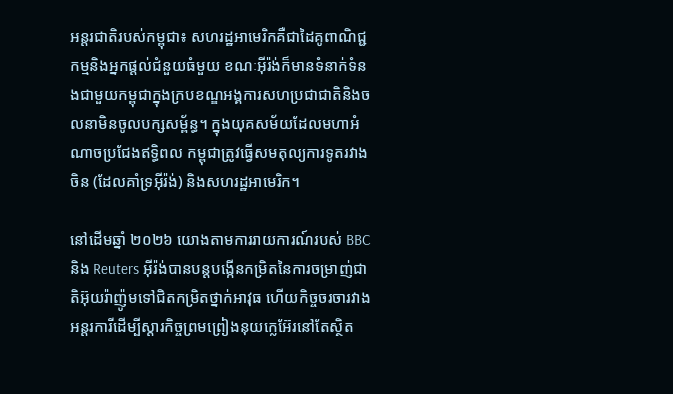អន្តរជាតិរបស់កម្ពុជា៖ សហរដ្ឋអាមេរិកគឺជាដៃគូពាណិជ្ជកម្មនិងអ្នកផ្តល់ជំនួយធំមួយ ខណៈអ៊ីរ៉ង់ក៏មានទំនាក់ទំនងជាមួយកម្ពុជាក្នុងក្របខណ្ឌអង្គការសហប្រជាជាតិនិងចលនាមិនចូលបក្សសម្ព័ន្ធ។ ក្នុងយុគសម័យដែលមហាអំណាចប្រជែងឥទ្ធិពល កម្ពុជាត្រូវធ្វើសមតុល្យការទូតរវាងចិន (ដែលគាំទ្រអ៊ីរ៉ង់) និងសហរដ្ឋអាមេរិក។

នៅដើមឆ្នាំ ២០២៦ យោងតាមការរាយការណ៍របស់ BBC និង Reuters អ៊ីរ៉ង់បានបន្តបង្កើនកម្រិតនៃការចម្រាញ់ជាតិអ៊ុយរ៉ាញ៉ូមទៅជិតកម្រិតថ្នាក់អាវុធ ហើយកិច្ចចរចារវាងអន្តរការីដើម្បីស្តារកិច្ចព្រមព្រៀងនុយក្លេអ៊ែរនៅតែស្ថិត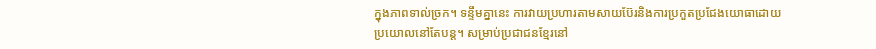ក្នុងភាពទាល់ច្រក។ ទន្ទឹមគ្នានេះ ការវាយប្រហារតាមសាយប៊ែរនិងការប្រកួតប្រជែងយោធាដោយប្រយោលនៅតែបន្ត។ សម្រាប់ប្រជាជនខ្មែរនៅ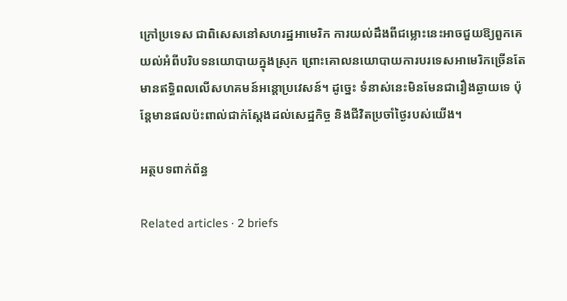ក្រៅប្រទេស ជាពិសេសនៅសហរដ្ឋអាមេរិក ការយល់ដឹងពីជម្លោះនេះអាចជួយឱ្យពួកគេយល់អំពីបរិបទនយោបាយក្នុងស្រុក ព្រោះគោលនយោបាយការបរទេសអាមេរិកច្រើនតែមានឥទ្ធិពលលើសហគមន៍អន្តោប្រវេសន៍។ ដូច្នេះ ទំនាស់នេះមិនមែនជារឿងឆ្ងាយទេ ប៉ុន្តែមានផលប៉ះពាល់ជាក់ស្តែងដល់សេដ្ឋកិច្ច និងជីវិតប្រចាំថ្ងៃរបស់យើង។

អត្ថបទពាក់ព័ន្ធ

Related articles · 2 briefs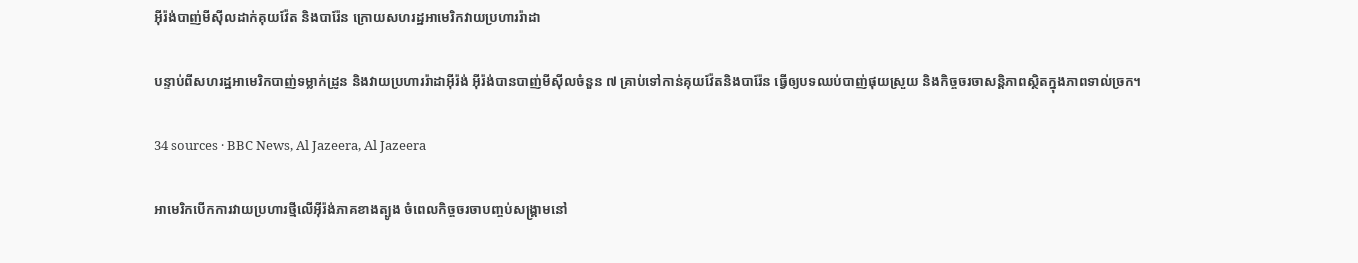អ៊ីរ៉ង់បាញ់មីស៊ីលដាក់គុយវ៉ែត និងបារ៉ែន ក្រោយសហរដ្ឋអាមេរិកវាយប្រហាររ៉ាដា

បន្ទាប់ពីសហរដ្ឋអាមេរិកបាញ់ទម្លាក់ដ្រូន និងវាយប្រហាររ៉ាដាអ៊ីរ៉ង់ អ៊ីរ៉ង់បានបាញ់មីស៊ីលចំនួន ៧ គ្រាប់ទៅកាន់គុយវ៉ែតនិងបារ៉ែន ធ្វើឲ្យបទឈប់បាញ់ផុយស្រួយ និងកិច្ចចរចាសន្តិភាពស្ថិតក្នុងភាពទាល់ច្រក។

34 sources · BBC News, Al Jazeera, Al Jazeera

អាមេរិកបើកការវាយប្រហារថ្មីលើអ៊ីរ៉ង់ភាគខាងត្បូង ចំពេលកិច្ចចរចាបញ្ចប់សង្គ្រាមនៅ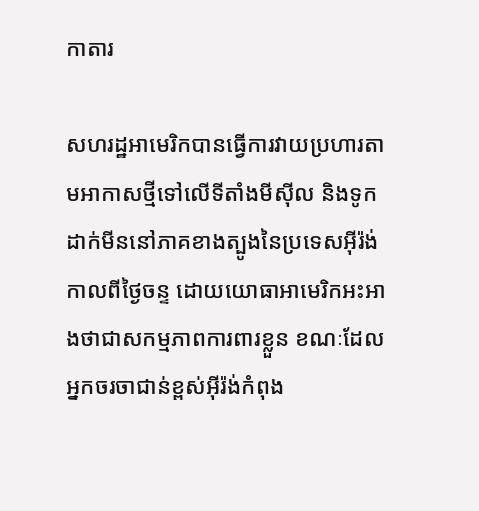កាតារ

សហរដ្ឋអាមេរិកបានធ្វើការវាយប្រហារតាមអាកាសថ្មីទៅលើទីតាំងមីស៊ីល និងទូកដាក់មីននៅភាគខាងត្បូងនៃប្រទេសអ៊ីរ៉ង់កាលពីថ្ងៃចន្ទ ដោយយោធាអាមេរិកអះអាងថាជាសកម្មភាពការពារខ្លួន ខណៈដែលអ្នកចរចាជាន់ខ្ពស់អ៊ីរ៉ង់កំពុង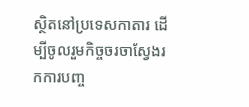ស្ថិតនៅប្រទេសកាតារ ដើម្បីចូលរួមកិច្ចចរចាស្វែងរកការបញ្ច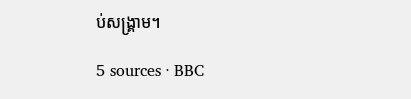ប់សង្គ្រាម។

5 sources · BBC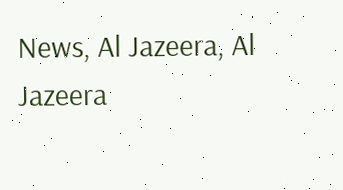News, Al Jazeera, Al Jazeera